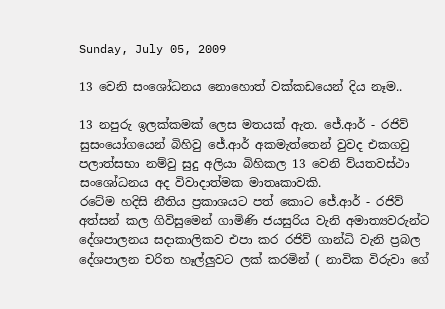Sunday, July 05, 2009

13 වෙනි සංශෝධනය නොහොත් වක්කඩයෙන් දිය නෑම..

13 නපුරු ඉලක්කමක් ලෙස මතයක් ඇත. ජේ.ආර් - රජිව් සුසංයෝගයෙන් බිහිවු ජේ.ආර් අකමැත්තෙන් වුවද එකගවු පලාත්සභා නම්වු සුදු අලියා බිහිකල 13 වෙනි ව්යතවස්ථා සංශෝධනය අද විවාදාත්මක මාතෘකාවකි.
රටේම හදිසි නීතිය ප්‍රකාශයට පත් කොට ජේ.ආර් - රජිව් අත්සන් කල ගිවිසුමෙන් ගාමිණි ජයසුරිය වැනි අමාත්‍යවරුන්ට දේශපාලනය සදාකාලිකව එපා කර රජිව් ගාන්ධි වැනි ප්‍රබල දේශපාලන චරිත හෑල්ලුවට ලක් කරමින් ( නාවික විරුවා ගේ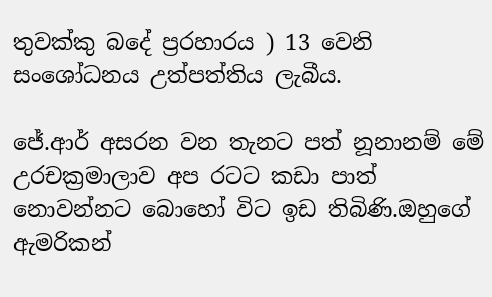තුවක්කු බදේ ප්‍රරහාරය ) 13 වෙනි සංශෝධනය උත්පත්තිය ලැබීය.

ජේ.ආර් අසරන වන තැනට පත් නූනානම් මේ උරචක්‍රමාලාව අප රටට කඩා පාත් නොවන්නට බොහෝ විට ඉඩ තිබිණි.ඔහුගේ ඇමරිකන්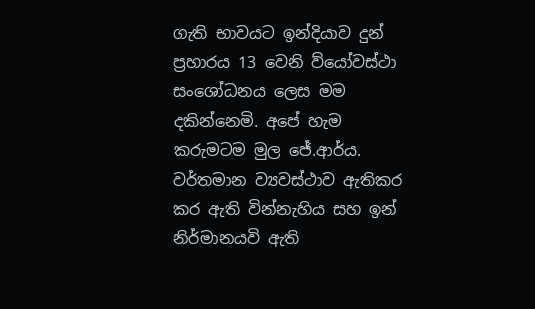ගැති භාවයට ඉන්දියාව දුන් ප්‍රහාරය 13 වෙනි ව්යෝවස්ථා සංශෝධනය ලෙස මම දකින්නෙමි. අපේ හැම කරුමටම මුල ජේ.ආර්ය. වර්තමාන ව්‍යවස්ථාව ඇතිකර කර ඇති වින්නැහිය සහ ඉන් නිර්මානයවි ඇති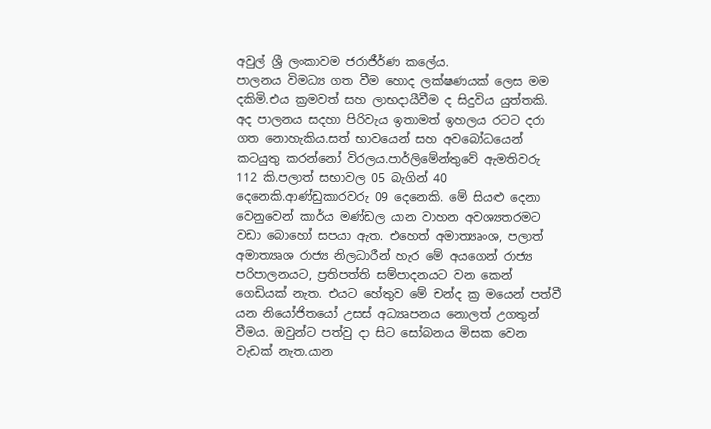අවුල් ශ්‍රී ලංකාවම ජරාජීර්ණ කලේය.
පාලනය විමධ්‍ය ගත වීම හොද ලක්ෂණයක් ලෙස මම දකිමි.එය ක්‍රමවත් සහ ලාභදායීවීම ද සිදුවිය යුත්තකි. අද පාලනය සදහා පිරිවැය ඉතාමත් ඉහලය රටට දරා ගත නොහැකිය.සත් භාවයෙන් සහ අවබෝධයෙන් කටයුතු කරන්නෝ විරලය.පාර්ලිමේන්තුවේ ඇමතිවරු 112 කි.පලාත් සභාවල 05 බැගින් 40 දෙනෙකි.ආණ්ඩුකාරවරු 09 දෙනෙකි. මේ සියළු දෙනා වෙනුවෙන් කාර්ය මණ්ඩල යාන වාහන අවශ්‍යතරමට වඩා බොහෝ සපයා ඇත. එහෙත් අමාත්‍යෘංශ, පලාත් අමාත්‍යෘශ රාජ්‍ය නිලධාරීන් හැර මේ අයගෙන් රාජ්‍ය පරිපාලනයට, ප්‍රතිපත්ති සම්පාදනයට වන කෙන් ගෙඩියක් නැත. එයට හේතුව මේ චන්ද ක්‍ර මයෙන් පත්වී යන නියෝජිතයෝ උසස් අධ්‍යෘපනය නොලත් උගතුන් වීමය. ඔවුන්ට පත්වු දා සිට සෝබනය මිසක වෙන වැඩක් නැත.යාන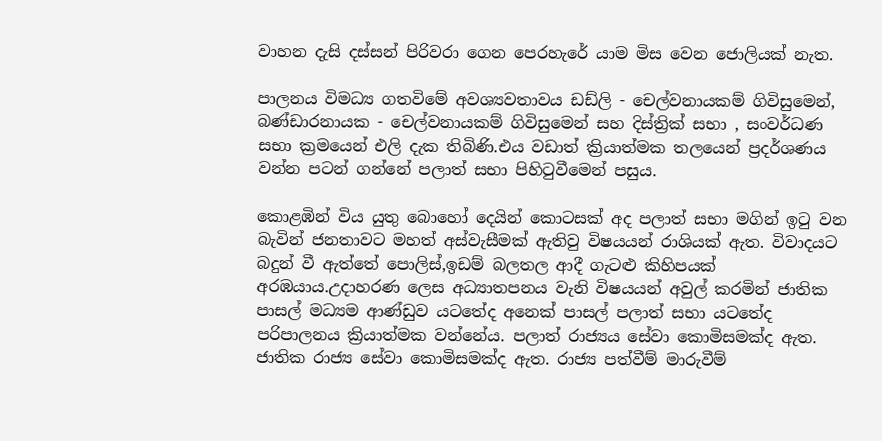වාහන දැසි දස්සන් පිරිවරා‍ ගෙන පෙරහැරේ යාම මිස වෙන ජොලියක් නැත.

පාලනය විමධ්‍ය ගතවිමේ අවශ්‍යවතාවය ඩඩ්ලි - චෙල්වනායකම් ගිවිසුමෙන්, බණ්ඩාරනායක - චෙල්වනායකම් ගිවිසුමෙන් සහ දිස්ත්‍රික් සභා , සංවර්ධණ සභා ක්‍රමයෙන් එලි දැක තිබිණි.එය වඩාත් ක්‍රියාත්මක තලයෙන් ප්‍රදර්ශණය වන්න පටන් ගන්නේ පලාත් සභා පිහිටුවීමෙන් පසුය.

කොළඹින් විය යුතු බොහෝ දෙයින් කොටසක් අද පලාත් සභා මගින් ඉටු වන බැවින් ජනතාවට මහත් අස්වැසීමක් ඇතිවු විෂයයන් රාශියක් ඇත. විවාදයට බදුන් වී ඇත්තේ පොලිස්,ඉඩම් බලතල ආදී ගැටළු කිහිපයක් අරඹයාය.උදාහරණ ලෙස අධ්‍යාතපනය වැනි විෂයයන් අවුල් කරමින් ජාතික පාසල් මධ්‍යම ආණ්ඩුව යටතේද අනෙක් පාසල් පලාත් සභා යටතේද පරිපාලනය ක්‍රියාත්මක වන්නේය. පලාත් රාජ්‍යය සේවා කොමිසමක්ද ඇත. ජාතික රාජ්‍ය සේවා කොමිසමක්ද ඇත. රාජ්‍ය පත්වීම් මාරුවීම්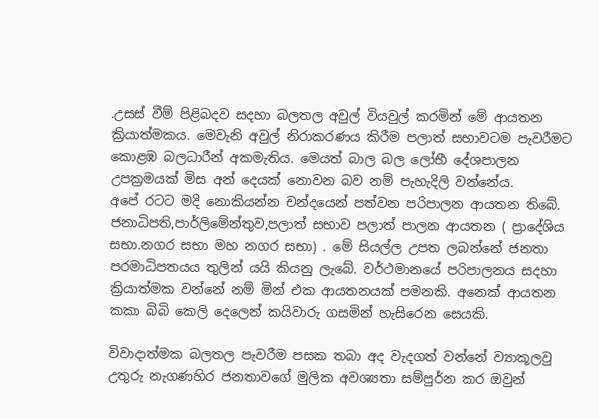.උසස් වීම් පිළිබදව සදහා බලතල අවුල් වියවුල් කරමින් මේ ආයතන ක්‍රියාත්මකය. මෙවැනි අවුල් නිරාකරණය කිරීම පලාත් සභාවටම පැවරීමට කොළඹ බලධාරීන් අකමැතිය. මෙයත් බාල බල ලෝභී දේශපාලන උපක්‍රමයක් මිස අන් දෙයක් නොවන බව නම් පැහැදිලි වන්නේය.
අපේ රටට මදි නොකියන්න චන්දයෙන් පත්වන පරිපාලන ආයතන තිබේ. ජනාධිපති,පාර්ලිමේන්තුව,පලාත් සභාව පලාත් පාලන ආයතන ( ප්‍රාදේශිය සභා.නගර සභා මහ නගර සභා) . මේ සියල්ල උපත ලබන්නේ ජනතා පරමාධිපතයය තුලින් යයි කියනු ලැබේ. වර්ථමානයේ පරිපාලනය සදහා ක්‍රියාත්මක වන්නේ නම් මින් එක ආයතනයක් පමනකි. අනෙක් ආයතන කකා බිබි කෙලි දෙලෙන් කයිවාරු ගසමින් හැසිරෙන සෙයකි.

විවාදාත්මක බලතල පැවරීම පසක තබා අද වැදගත් වන්නේ ව්‍යාකූලවු උතුරු නැගණහිර ජනතාවගේ මුලික අවශ්‍යතා සම්පුර්න කර ඔවුන්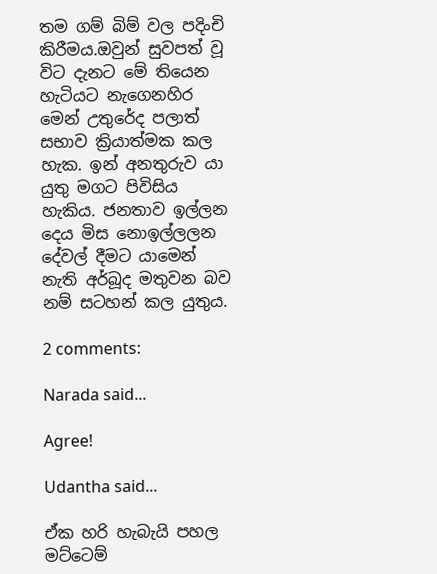තම ගම් බිම් වල පදිංචි කිරීමය.ඔවුන් සුවපත් වූ විට දැනට මේ තියෙන හැටියට නැගෙනහිර මෙන් උතුරේද පලාත් සභාව ක්‍රියාත්මක කල හැක. ඉන් අනතුරුව යා යුතු මගට පිවිසිය හැකිය. ජනතාව ඉල්ලන දෙය මිස නොඉල්ලලන දේවල් දීමට යාමෙන් නැති අර්බූද මතුවන බව නම් සටහන් කල යුතුය.

2 comments:

Narada said...

Agree!

Udantha said...

ඒක හරි හැබැයි පහල මට්ටෙම්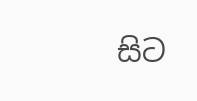සිට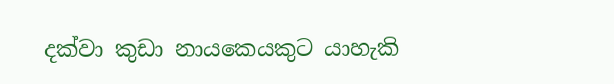දක්වා කුඩා නායකෙයකුට යාහැකි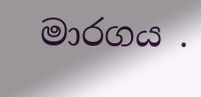මාරගය .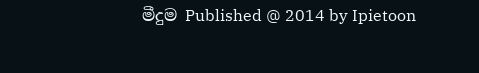මීදුම Published @ 2014 by Ipietoon